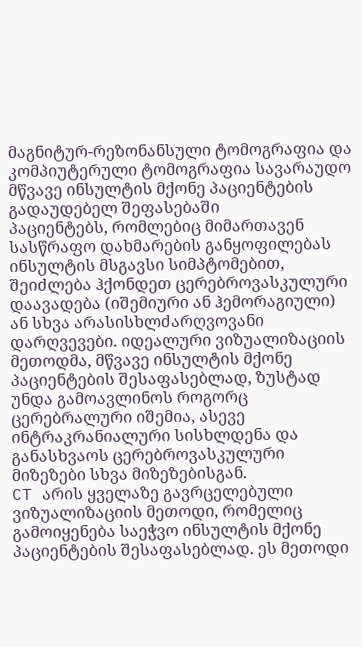მაგნიტურ-რეზონანსული ტომოგრაფია და კომპიუტერული ტომოგრაფია სავარაუდო მწვავე ინსულტის მქონე პაციენტების გადაუდებელ შეფასებაში
პაციენტებს, რომლებიც მიმართავენ სასწრაფო დახმარების განყოფილებას ინსულტის მსგავსი სიმპტომებით, შეიძლება ჰქონდეთ ცერებროვასკულური დაავადება (იშემიური ან ჰემორაგიული) ან სხვა არასისხლძარღვოვანი დარღვევები. იდეალური ვიზუალიზაციის მეთოდმა, მწვავე ინსულტის მქონე პაციენტების შესაფასებლად, ზუსტად უნდა გამოავლინოს როგორც ცერებრალური იშემია, ასევე ინტრაკრანიალური სისხლდენა და განასხვაოს ცერებროვასკულური მიზეზები სხვა მიზეზებისგან.
CT არის ყველაზე გავრცელებული ვიზუალიზაციის მეთოდი, რომელიც გამოიყენება საეჭვო ინსულტის მქონე პაციენტების შესაფასებლად. ეს მეთოდი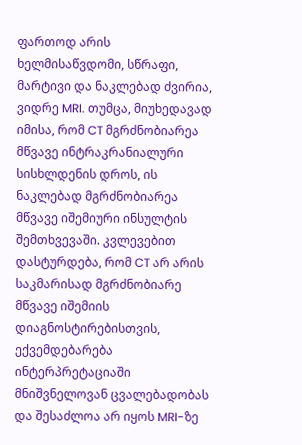ფართოდ არის ხელმისაწვდომი, სწრაფი, მარტივი და ნაკლებად ძვირია, ვიდრე MRI. თუმცა, მიუხედავად იმისა, რომ CT მგრძნობიარეა მწვავე ინტრაკრანიალური სისხლდენის დროს, ის ნაკლებად მგრძნობიარეა მწვავე იშემიური ინსულტის შემთხვევაში. კვლევებით დასტურდება, რომ CT არ არის საკმარისად მგრძნობიარე მწვავე იშემიის დიაგნოსტირებისთვის, ექვემდებარება ინტერპრეტაციაში მნიშვნელოვან ცვალებადობას და შესაძლოა არ იყოს MRI-ზე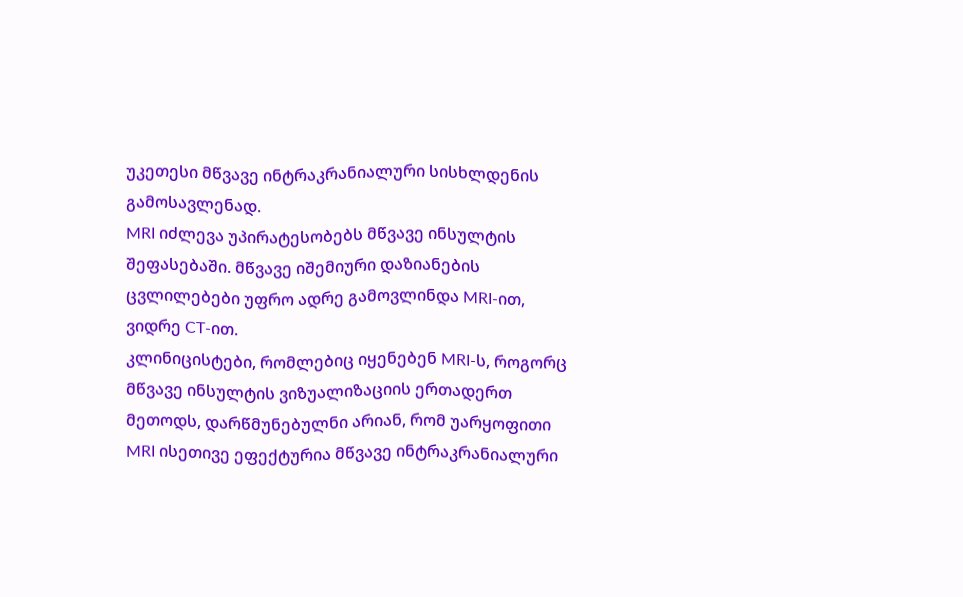უკეთესი მწვავე ინტრაკრანიალური სისხლდენის გამოსავლენად.
MRI იძლევა უპირატესობებს მწვავე ინსულტის შეფასებაში. მწვავე იშემიური დაზიანების ცვლილებები უფრო ადრე გამოვლინდა MRI-ით, ვიდრე CT-ით.
კლინიცისტები, რომლებიც იყენებენ MRI-ს, როგორც მწვავე ინსულტის ვიზუალიზაციის ერთადერთ მეთოდს, დარწმუნებულნი არიან, რომ უარყოფითი MRI ისეთივე ეფექტურია მწვავე ინტრაკრანიალური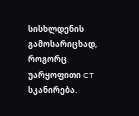სისხლდენის გამოსარიცხად, როგორც უარყოფითი CT სკანირება.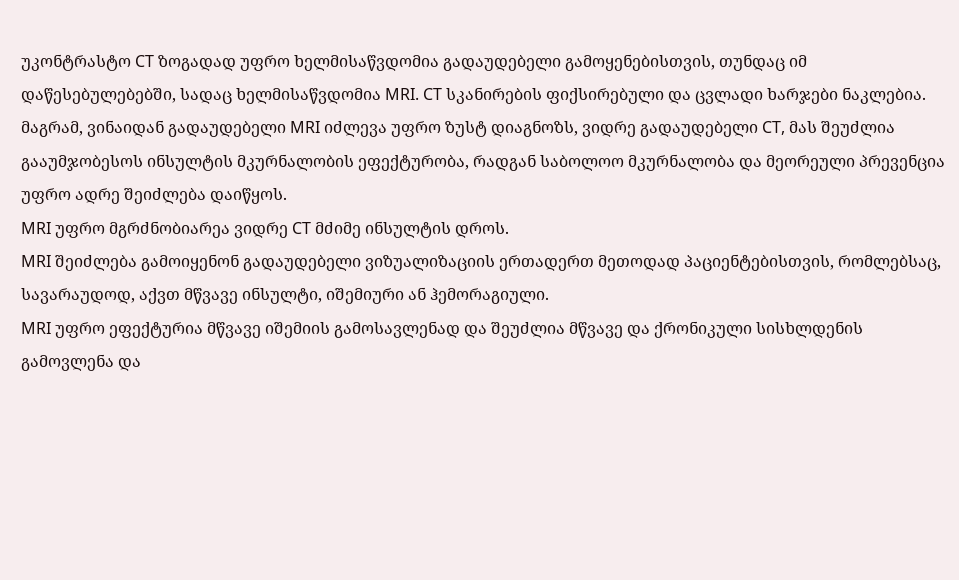უკონტრასტო CT ზოგადად უფრო ხელმისაწვდომია გადაუდებელი გამოყენებისთვის, თუნდაც იმ დაწესებულებებში, სადაც ხელმისაწვდომია MRI. CT სკანირების ფიქსირებული და ცვლადი ხარჯები ნაკლებია. მაგრამ, ვინაიდან გადაუდებელი MRI იძლევა უფრო ზუსტ დიაგნოზს, ვიდრე გადაუდებელი CT, მას შეუძლია გააუმჯობესოს ინსულტის მკურნალობის ეფექტურობა, რადგან საბოლოო მკურნალობა და მეორეული პრევენცია უფრო ადრე შეიძლება დაიწყოს.
MRI უფრო მგრძნობიარეა ვიდრე CT მძიმე ინსულტის დროს.
MRI შეიძლება გამოიყენონ გადაუდებელი ვიზუალიზაციის ერთადერთ მეთოდად პაციენტებისთვის, რომლებსაც, სავარაუდოდ, აქვთ მწვავე ინსულტი, იშემიური ან ჰემორაგიული.
MRI უფრო ეფექტურია მწვავე იშემიის გამოსავლენად და შეუძლია მწვავე და ქრონიკული სისხლდენის გამოვლენა და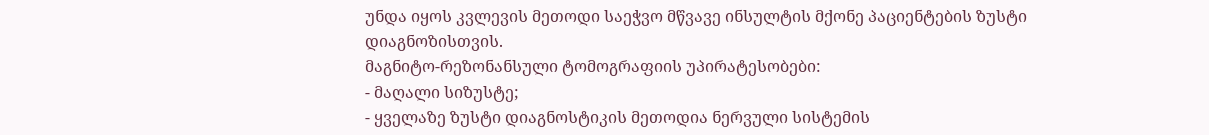უნდა იყოს კვლევის მეთოდი საეჭვო მწვავე ინსულტის მქონე პაციენტების ზუსტი დიაგნოზისთვის.
მაგნიტო-რეზონანსული ტომოგრაფიის უპირატესობები:
- მაღალი სიზუსტე;
- ყველაზე ზუსტი დიაგნოსტიკის მეთოდია ნერვული სისტემის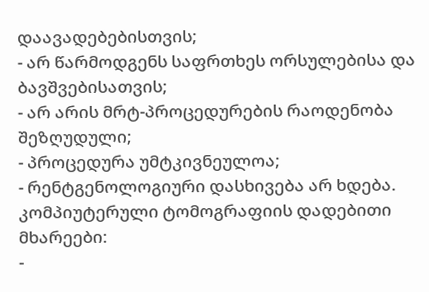დაავადებებისთვის;
- არ წარმოდგენს საფრთხეს ორსულებისა და ბავშვებისათვის;
- არ არის მრტ-პროცედურების რაოდენობა შეზღუდული;
- პროცედურა უმტკივნეულოა;
- რენტგენოლოგიური დასხივება არ ხდება.
კომპიუტერული ტომოგრაფიის დადებითი მხარეები:
-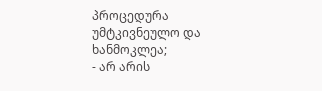პროცედურა უმტკივნეულო და ხანმოკლეა;
- არ არის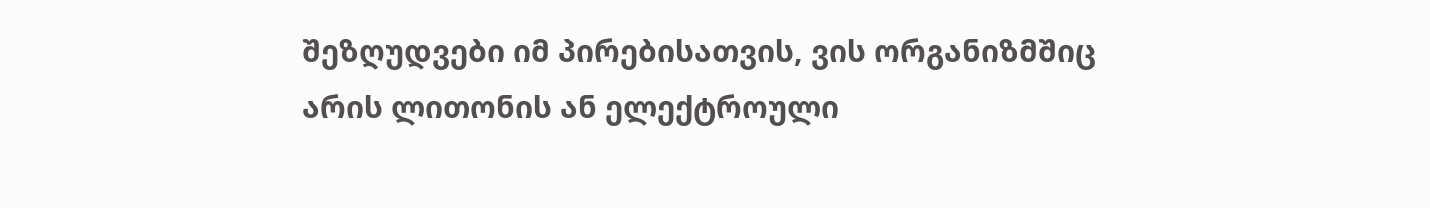შეზღუდვები იმ პირებისათვის, ვის ორგანიზმშიც არის ლითონის ან ელექტროული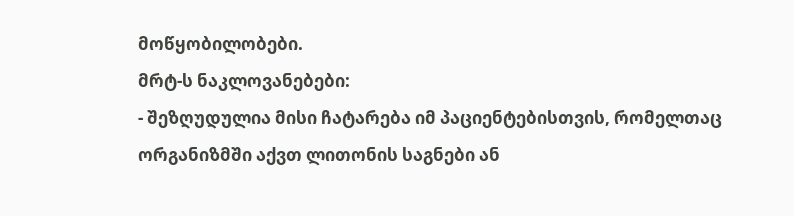მოწყობილობები.
მრტ-ს ნაკლოვანებები:
- შეზღუდულია მისი ჩატარება იმ პაციენტებისთვის, რომელთაც ორგანიზმში აქვთ ლითონის საგნები ან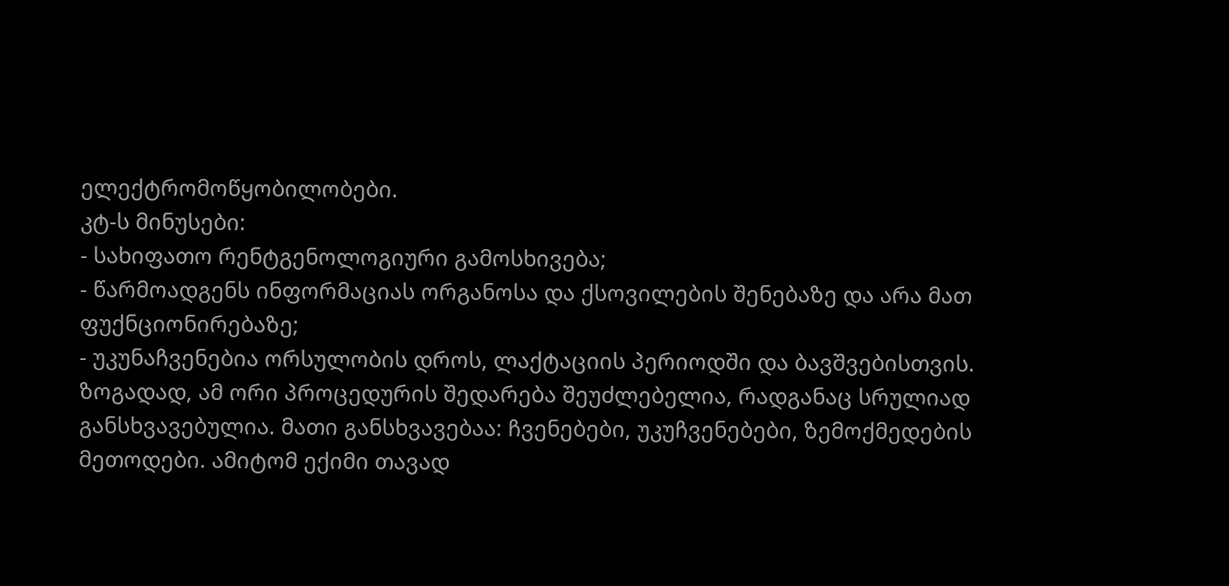ელექტრომოწყობილობები.
კტ-ს მინუსები:
- სახიფათო რენტგენოლოგიური გამოსხივება;
- წარმოადგენს ინფორმაციას ორგანოსა და ქსოვილების შენებაზე და არა მათ ფუქნციონირებაზე;
- უკუნაჩვენებია ორსულობის დროს, ლაქტაციის პერიოდში და ბავშვებისთვის.
ზოგადად, ამ ორი პროცედურის შედარება შეუძლებელია, რადგანაც სრულიად განსხვავებულია. მათი განსხვავებაა: ჩვენებები, უკუჩვენებები, ზემოქმედების მეთოდები. ამიტომ ექიმი თავად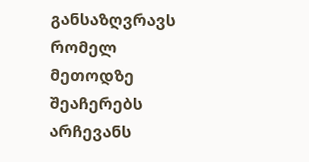განსაზღვრავს რომელ მეთოდზე შეაჩერებს არჩევანს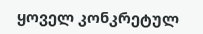ყოველ კონკრეტულ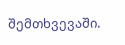შემთხვევაში.